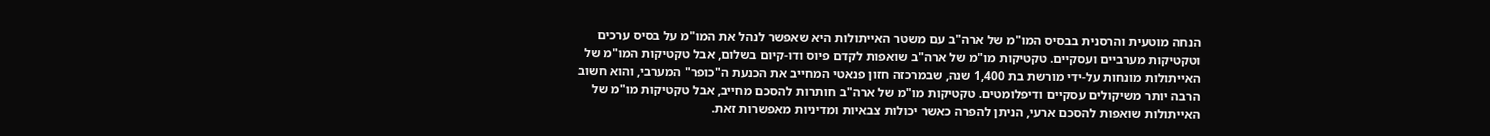הנחה מוטעית והרסנית בבסיס המו"מ של ארה"ב עם משטר האייתולות היא שאפשר לנהל את המו"מ על בסיס ערכים וטקטיקות מערביים ועסקיים. טקטיקות מו"מ של ארה"ב שואפות לקדם פיוס ודו-קיום בשלום, אבל טקטיקות המו"מ של האייתולות מונחות על-ידי מורשת בת 1,400 שנה, שבמרכזה חזון פנאטי המחייב את הכנעת ה"כופר" המערבי, והוא חשוב הרבה יותר משיקולים עסקיים ודיפלומטים. טקטיקות מו"מ של ארה"ב חותרות להסכם מחייב, אבל טקטיקות מו"מ של האייתולות שואפות להסכם ארעי, הניתן להפרה כאשר יכולות צבאיות ומדיניות מאפשרות זאת.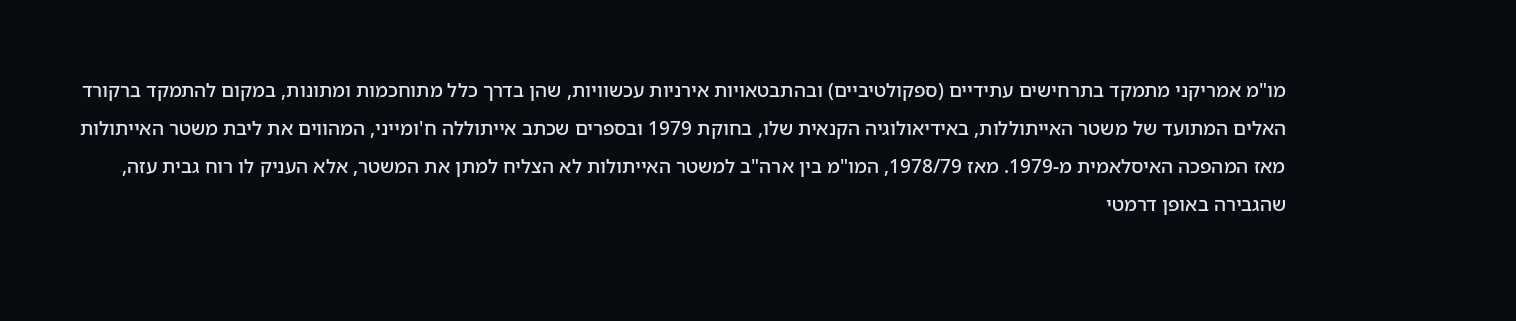מו"מ אמריקני מתמקד בתרחישים עתידיים (ספקולטיביים) ובהתבטאויות אירניות עכשוויות, שהן בדרך כלל מתוחכמות ומתונות, במקום להתמקד ברקורד האלים המתועד של משטר האייתוללות, באידיאולוגיה הקנאית שלו, בחוקת 1979 ובספרים שכתב אייתוללה ח'ומייני, המהווים את ליבת משטר האייתולות מאז המהפכה האיסלאמית מ-1979. מאז 1978/79, המו"מ בין ארה"ב למשטר האייתולות לא הצליח למתן את המשטר, אלא העניק לו רוח גבית עזה, שהגבירה באופן דרמטי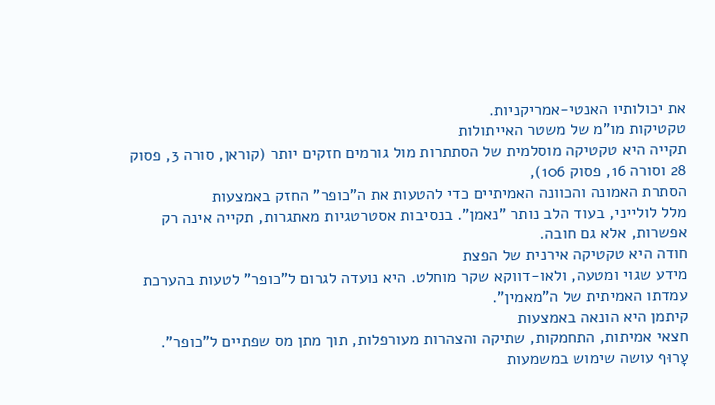את יכולותיו האנטי-אמריקניות.
טקטיקות מו"מ של משטר האייתולות
תקייה היא טקטיקה מוסלמית של הסתתרות מול גורמים חזקים יותר (קוראן, סורה 3, פסוק 28 וסורה 16, פסוק 106),
הסתרת האמונה והכוונה האמיתיים כדי להטעות את ה"כופר" החזק באמצעות
מלל לולייני, בעוד הלב נותר "נאמן". בנסיבות אסטרטגיות מאתגרות, תקייה אינה רק אפשרות, אלא גם חובה.
חודה היא טקטיקה אירנית של הפצת
מידע שגוי ומטעה, ולאו-דווקא שקר מוחלט. היא נועדה לגרום ל"כופר" לטעות בהערכת עמדתו האמיתית של ה"מאמין".
קיתמן היא הונאה באמצעות
חצאי אמיתות, התחמקות, שתיקה והצהרות מעורפלות, תוך מתן מס שפתיים ל"כופר".
עָרוּף עושה שימוש במשמעות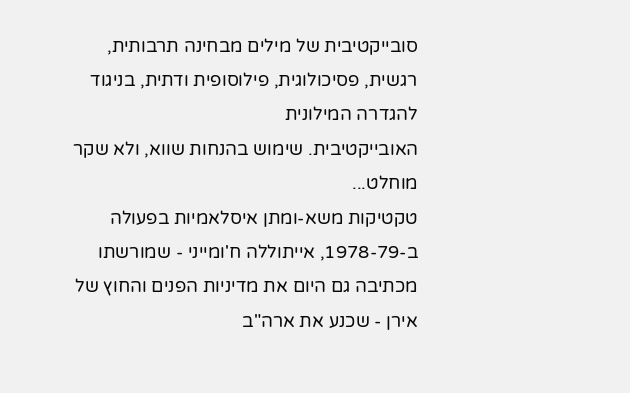סובייקטיבית של מילים מבחינה תרבותית, רגשית, פסיכולוגית, פילוסופית ודתית, בניגוד להגדרה המילונית
האובייקטיבית. שימוש בהנחות שווא, ולא שקר מוחלט...
טקטיקות משא-ומתן איסלאמיות בפעולה
ב-1978-79, אייתוללה ח'ומייני - שמורשתו מכתיבה גם היום את מדיניות הפנים והחוץ של אירן - שכנע את ארה"ב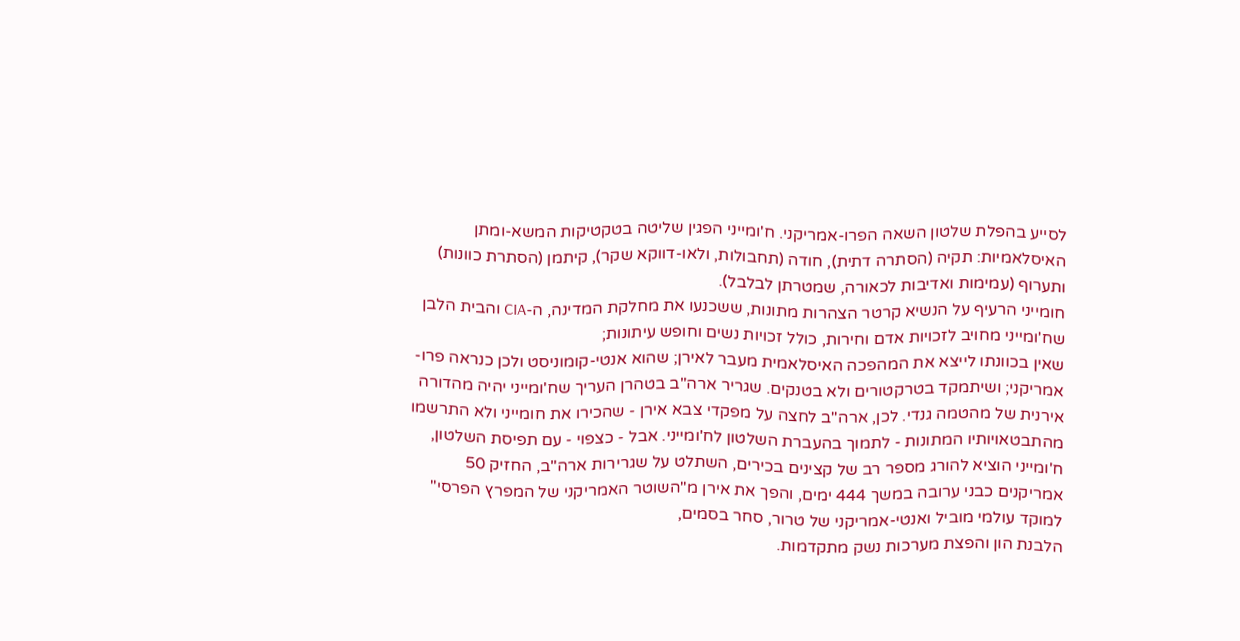לסייע בהפלת שלטון השאה הפרו-אמריקני. ח'ומייני הפגין שליטה בטקטיקות המשא-ומתן האיסלאמיות: תקיה (הסתרה דתית), חודה (תחבולות, ולאו-דווקא שקר), קיתמן (הסתרת כוונות) ותערוף (עמימות ואדיבות לכאורה, שמטרתן לבלבל).
חומייני הרעיף על הנשיא קרטר הצהרות מתונות, ששכנעו את מחלקת המדינה, ה-CIA והבית הלבן שח'ומייני מחויב לזכויות אדם וחירות, כולל זכויות נשים וחופש עיתונות;
שאין בכוונתו לייצא את המהפכה האיסלאמית מעבר לאירן; שהוא אנטי-קומוניסט ולכן כנראה פרו-אמריקני; ושיתמקד בטרקטורים ולא בטנקים. שגריר ארה"ב בטהרן העריך שח'ומייני יהיה מהדורה אירנית של מהטמה גנדי. לכן, ארה"ב לחצה על מפקדי צבא אירן - שהכירו את חומייני ולא התרשמו מהתבטאויותיו המתונות - לתמוך בהעברת השלטון לח'ומייני. אבל - כצפוי - עם תפיסת השלטון, ח'ומייני הוציא להורג מספר רב של קצינים בכירים, השתלט על שגרירות ארה"ב, החזיק 50 אמריקנים כבני ערובה במשך 444 ימים, והפך את אירן מ"השוטר האמריקני של המפרץ הפרסי" למוקד עולמי מוביל ואנטי-אמריקני של טרור, סחר בסמים,
הלבנת הון והפצת מערכות נשק מתקדמות.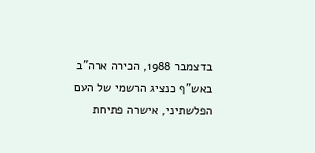בדצמבר 1988, הכירה ארה"ב באש"ף כנציג הרשמי של העם הפלשתיני, אישרה פתיחת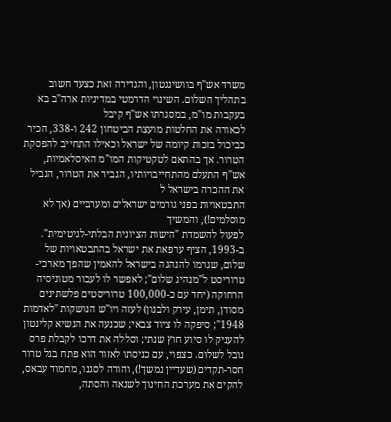משרד אש"ף בוושינגטון, והגדירה זאת כצעד חשוב בתהליך השלום. השינוי הדרמטי במדיניות ארה"ב בא בעקבות מו"מ, במסגרתו אש"ף קיבל
לכאורה את החלטות מועצת הביטחון 242 ו-338, הכיר
כביכול בזכות קיומה של ישראל וכאילו התחייב להפסקת הטרור. אך בהתאם לטקטיקות המו"מ האיסלאמיות, אש"ף התעלם מהתחייבויותיו, הגביר את הטרור, הגביל את ההכרה בישראל ל
התבטאויות בפני גורמים ישראלים ומערביים (אך לא מוסלמים!), והמשיך
לפעול להשמדת "הישות הציונית הבלתי-לגיטימית".
ב-1993, הציף ערפאת את ישראל בהתבטאויות של שלום, שגרמו להנהגה בישראל להאמין שהפך מארכי-טרוריסט ל"מנהיג שלום"; לאפשר לו לעבור מטוניסיה הרחוקה (יחד עם כ-100,000 טרוריסטים פלשתינים מסודן, תימן, עירק ולבנון) לעזה ויו"ש הנושקות "לאדמות 1948"; סיפקה לו ציוד צבאי; שכנעה את הנשיא קלינטון להעניק לו סיוע חוץ שנתי; וסללה את דרכו לקבלת פרס נובל לשלום. כצפוי, עם כניסתו לאזור הוא פתח בגל טרור חסר-תקדים (שעדיין נמשך!), והורה לסגנו, מחמוד עבאס, להקים את מערכת החינוך לשנאה והסתה,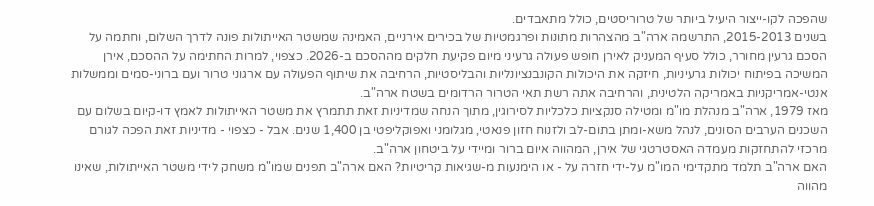שהפכה לקו-ייצור היעיל ביותר של טרוריסטים, כולל מתאבדים.
בשנים 2015-2013, התרשמה ארה"ב מהצהרות מתונות ופרגמטיות של בכירים אירניים, האמינה שמשטר האייתולות פונה לדרך השלום, וחתמה על הסכם גרעין מחורר, כולל סעיף המעניק לאירן חופש פעולה גרעיני מיום פקיעת חלקים מההסכם ב-2026. כצפוי, למרות החתימה על ההסכם, אירן המשיכה בפיתוח יכולות גרעיניות, חיזקה את היכולות הקונבנציונליות והבליסטיות, הרחיבה את שיתוף הפעולה עם ארגוני טרור ועם ברוני-סמים וממשלות אנטי-אמריקניות באמריקה הלטינית, והרחיבה אתה רשת תאי הטרור הרדומים בשטח ארה"ב.
מאז 1979, ארה"ב מנהלת מו"מ ומטילה סנקציות כלכליות לסירוגין, מתוך הנחה שמדיניות זאת תתמרץ את משטר האייתולות לאמץ דו-קיום בשלום עם השכנים הערבים הסונים, לנהל משא-ומתן בתום-לב ולזנוח חזון פנאטי, מגלומני ואפוקליפטי בן 1,400 שנים. אבל - כצפוי - מדיניות זאת הפכה לגורם מרכזי להתחזקות מעמדה האסטרטגי של אירן, המהווה איום ברור ומיידי על ביטחון ארה"ב.
האם ארה"ב תלמד מתקדימי המו"מ על-ידי חזרה על - או הימנעות מ-שגיאות קריטיות? האם ארה"ב תפנים שמו"מ משחק לידי משטר האייתולות, שאינו מהווה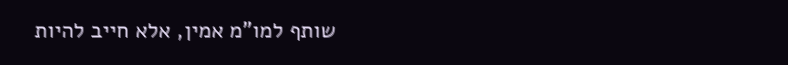שותף למו"מ אמין, אלא חייב להיות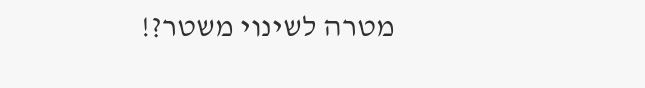מטרה לשינוי משטר?!